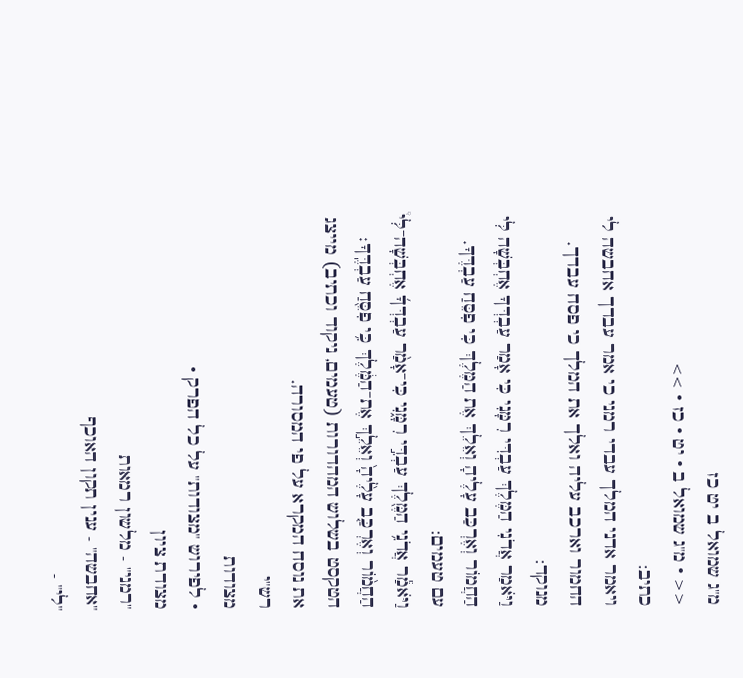מ"ג שמואל ב יט כז
<< · מ"ג שמואל ב · יט · כז · >>
כתיב:
ויאמר אדני המלך עבדי רמני כי אמר עבדך אחבשה לי החמור וארכב עליה ואלך את המלך כי פסח עבדך.
מנוקד:
וַיֹּאמַר אֲדֹנִי הַמֶּלֶךְ עַבְדִּי רִמָּנִי כִּי אָמַר עַבְדְּךָ אֶחְבְּשָׁה לִּי הַחֲמוֹר וְאֶרְכַּב עָלֶיהָ וְאֵלֵךְ אֶת הַמֶּלֶךְ כִּי פִסֵּחַ עַבְדֶּךָ.
עם טעמים:
וַיֹּאמַ֕ר אֲדֹנִ֥י הַמֶּ֖לֶךְ עַבְדִּ֣י רִמָּ֑נִי כִּי־אָמַ֨ר עַבְדְּךָ֜ אֶחְבְּשָׁה־לִּי֩ הַחֲמ֨וֹר וְאֶרְכַּ֤ב עָלֶ֙יהָ֙ וְאֵלֵ֣ךְ אֶת־הַמֶּ֔לֶךְ כִּ֥י פִסֵּ֖חַ עַבְדֶּֽךָ׃
הטקסט בשלוש המהדורות (טעמים, ניקוד וכתיב) מייצג את נוסח המקרא על פי המסורה.
רש"י
מצודות
• לפירוש "מצודות" על כל הפרק •
מצודת ציון
"רמני" - מלשון רמאות
"אחבשה" - ענין תקון האוכף
"לי" -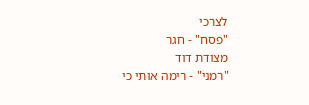לצרכי
"פסח" - חגר
מצודת דוד
"רמני" - רימה אותי כי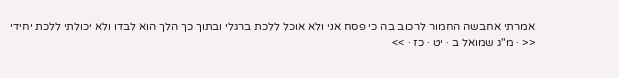אמרתי אחבשה החמור לרכוב בה כי פסח אני ולא אוכל ללכת ברגלי ובתוך כך הלך הוא לבדו ולא יכולתי ללכת יחידי
<< · מ"ג שמואל ב · יט · כז · >>